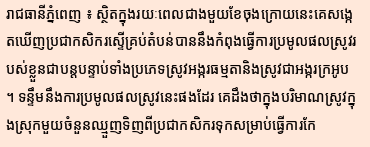រាជធានីភ្នំពេញ ៖ ស្ថិតក្នុងរយៈពេលជាងមួយខែចុងក្រោយនេះគេសង្កេតឃើញប្រជាកសិករស្ទើគ្រប់តំបន់បាននឹងកំពុងធ្វើការប្រមូលផលស្រូវរបស់ខ្លួនជាបន្តបន្ទាប់ទាំងប្រភេទស្រូវអង្ករធម្មតានិងស្រូវជាអង្ករក្រអូប ។ ទន្ទឹមនឹងការប្រមូលផលស្រូវនេះផងដែរ គេដឹងថាក្នុងបរិមាណស្រូវក្នុងស្រុកមួយចំនួនឈ្មួញទិញពីប្រជាកសិករទុកសម្រាប់ធ្វើការកែ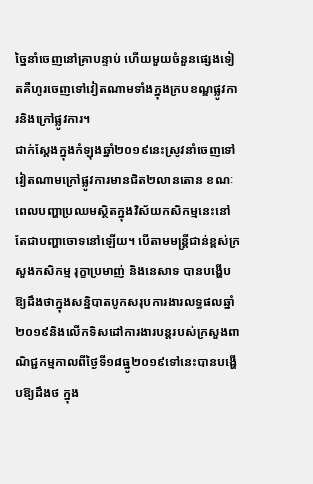ច្នៃនាំចេញនៅគ្រាបន្ទាប់ ហើយមួយចំនួនផ្សេងទៀតគឺហូរចេញទៅវៀតណាមទាំងក្នុងក្របខណ្ឌផ្លូវការនិងក្រៅផ្លូវការ។
ជាក់ស្តែងក្នុងកំឡុងឆ្នាំ២០១៩នេះស្រូវនាំចេញទៅវៀតណាមក្រៅផ្លូវការមានជិត២លានតោន ខណៈពេលបញ្ហាប្រឈមស្ថិតក្នុងវិស័យកសិកម្មនេះនៅតែជាបញ្ហាចោទនៅឡើយ។ បើតាមមន្ត្រីជាន់ខ្ពស់ក្រសួងកសិកម្ម រុក្ខាប្រមាញ់ និងនេសាទ បានបង្ហើបឱ្យដឹងថាក្នុងសន្និបាតបូកសរុបការងារលទ្ធផលឆ្នាំ២០១៩និងលើកទិសដៅការងារបន្តរបស់ក្រសួងពាណិជ្ជកម្មកាលពីថ្ងៃទី១៨ធ្នូ២០១៩ទៅនេះបានបង្ហើបឱ្យដឹងថ ក្នុង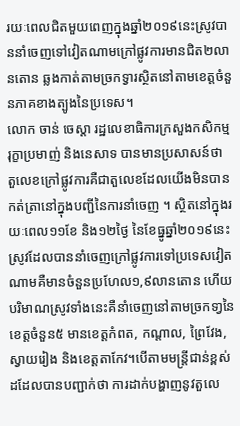រយៈពេលជិតមួយពេញក្នុងឆ្នាំ២០១៩នេះស្រូវបាននាំចេញទៅវៀតណាមក្រៅផ្លូវការមានជិត២លានតោន ឆ្លងកាត់តាមច្រកទ្វារស្ថិតនៅតាមខេត្តចំនួនភាគខាងត្បូងនៃប្រទេស។
លោក ចាន់ ចេស្តា រដ្ឋលេខាធិការក្រសួងកសិកម្ម រុក្ខាប្រមាញ់ និងនេសាទ បានមានប្រសាសន៍ថា តួលេខក្រៅផ្លូវការគឺជាតួលេខដែលយើងមិនបានកត់ត្រានៅក្នុងបញ្ជីនៃការនាំចេញ ។ ស្ថិតនៅក្នុងរយៈពេល១១ខែ និង១២ថ្ងៃ នៃខែធ្នូឆ្នាំ២០១៩នេះ ស្រូវដែលបាននាំចេញក្រៅផ្លូវការទៅប្រទេសវៀតណាមគឺមានចំនួនប្រហែល១,៩លានតោន ហើយបរិមាណស្រូវទាំងនេះគឺនាំចេញនៅតាមច្រកទា្វនៃខេត្តចំនួន៥ មានខេត្តកំពត, កណ្តាល, ព្រៃវែង, ស្វាយរៀង និងខេត្តតាកែវ។បើតាមមន្ត្រីជាន់ខ្ពស់ដដែលបានបញ្ជាក់ថា ការដាក់បង្ហាញនូវតួលេ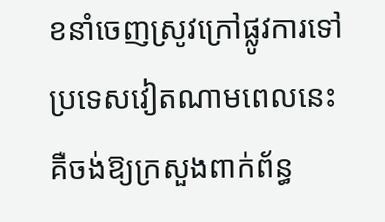ខនាំចេញស្រូវក្រៅផ្លូវការទៅប្រទេសវៀតណាមពេលនេះ គឺចង់ឱ្យក្រសួងពាក់ព័ន្ធ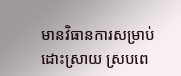មានវិធានការសម្រាប់ដោះស្រាយ ស្របពេ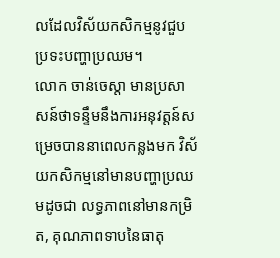លដែលវិស័យកសិកម្មនូវជួបប្រទះបញ្ហាប្រឈម។
លោក ចាន់ចេស្តា មានប្រសាសន៍ថាទន្ទឹមនឹងការអនុវត្តន៍សម្រេចបាននាពេលកន្លងមក វិស័យកសិកម្មនៅមានបញ្ហាប្រឈមដូចជា លទ្ធភាពនៅមានកម្រិត, គុណភាពទាបនៃធាតុ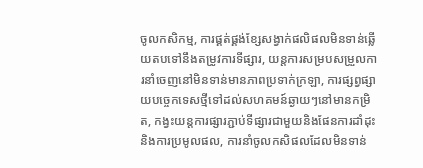ចូលកសិកម្ម, ការផ្គត់ផ្គង់ខ្សែសង្វាក់ផលិផលមិនទាន់ឆ្លើយតបទៅនឹងតម្រូវការទីផ្សារ, យន្តការសម្របសម្រួលការនាំចេញនៅមិនទាន់មានភាពប្រទាក់ក្រឡា, ការផ្សព្វផ្សាយបច្ចេកទេសថ្មីទៅដល់សហគមន៍ឆ្ងាយៗនៅមានកម្រិត, កង្វះយន្តការផ្សារភ្ជាប់ទីផ្សារជាមួយនិងផែនការដាំដុះនិងការប្រមូលផល, ការនាំចូលកសិផលដែលមិនទាន់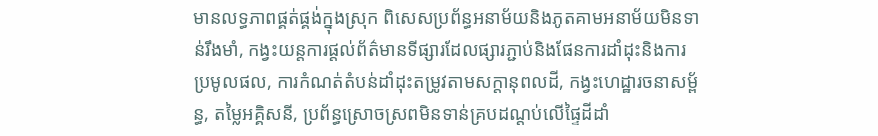មានលទ្ធភាពផ្គត់ផ្គង់ក្នុងស្រុក ពិសេសប្រព័ន្ធអនាម័យនិងភូតគាមអនាម័យមិនទាន់រឹងមាំ, កង្វះយន្តការផ្តល់ព័ត៌មានទីផ្សារដែលផ្សារភ្ជាប់និងផែនការដាំដុះនិងការប្រមូលផល, ការកំណត់តំបន់ដាំដុះតម្រូវតាមសក្តានុពលដី, កង្វះហេដ្ឋារចនាសម្ព័ន្ធ, តម្លៃអគ្គិសនី, ប្រព័ន្ធស្រោចស្រពមិនទាន់គ្របដណ្តប់លើផ្ទៃដីដាំ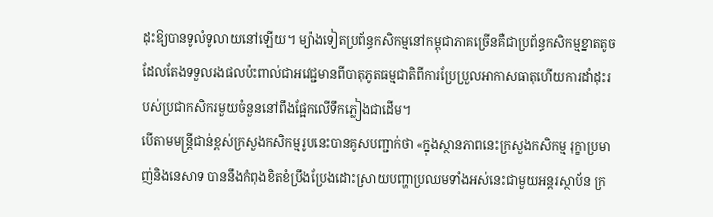ដុះឱ្យបានទូលំទូលាយនៅឡើយ។ ម្យ៉ាងទៀតប្រព័ន្ធកសិកម្មនៅកម្ពុជាភាគច្រើនគឺជាប្រព័ន្ធកសិកម្មខ្នាតតូចដែលតែងទទួលរងផលប៉ះពាល់ជាអវេជ្ជមានពីបាតុភូតធម្មជាតិពីការប្រែប្រួលអាកាសធាតុហើយការដាំដុះរបស់ប្រជាកសិករមួយចំនួននៅពឹងផ្អែកលើទឹកភ្លៀងជាដើម។
បើតាមមន្ត្រីជាន់ខ្ពស់ក្រសួងកសិកម្មរូបនេះបានគូសបញ្ជាក់ថា «ក្នុងស្ថានភាពនេះក្រសួងកសិកម្ម រុក្ខាប្រមាញ់និងនេសាទ បាននឹងកំពុងខិតខំប្រឹងប្រែងដោះស្រាយបញ្ហាប្រឈមទាំងអស់នេះជាមួយអន្តរស្ថាប័ន ក្រ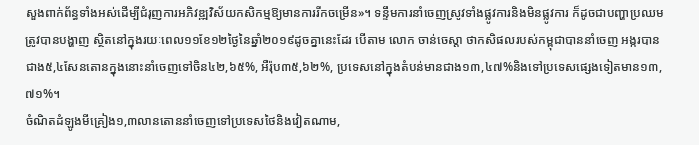សួងពាក់ព័ន្ធទាំងអស់ដើម្បីជំរុញការអភិវឌ្ឍវិស័យកសិកម្មឱ្យមានការរីកចម្រើន»។ ទន្ទឹមការនាំចេញស្រូវទាំងផ្លូវការនិងមិនផ្លូវការ ក៏ដូចជាបញ្ហាប្រឈមត្រូវបានបង្ហាញ ស្ថិតនៅក្នុងរយៈពេល១១ខែ១២ថ្ងៃនៃឆ្នាំ២០១៩ដូចគ្នានេះដែរ បើតាម លោក ចាន់ចេស្តា ថាកសិផលរបស់កម្ពុជាបាននាំចេញ អង្ករបានជាង៥,៤សែនតោនក្នុងនោះនាំចេញទៅចិន៤២,៦៥%, អឺរ៉ុប៣៥,៦២%, ប្រទេសនៅក្នុងតំបន់មានជាង១៣,៤៧%និងទៅប្រទេសផ្សេងទៀតមាន១៣,៧១%។
ចំណិតដំឡូងមីគ្រៀង១,៣លានតោននាំចេញទៅប្រទេសថៃនិងវៀតណាម,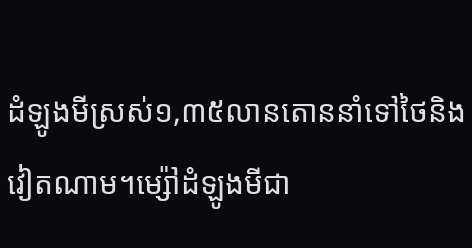ដំឡូងមីស្រស់១,៣៥លានតោននាំទៅថៃនិងវៀតណាម។ម្ស៉ៅដំឡូងមីជា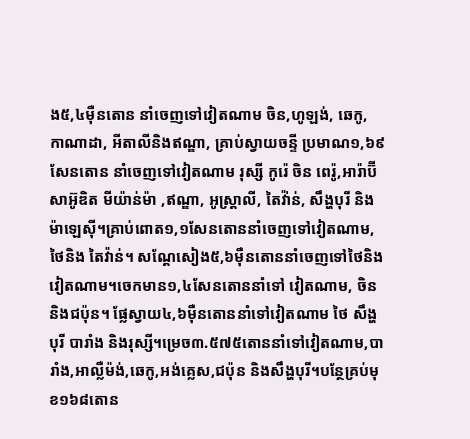ង៥,៤ម៉ឺនតោន នាំចេញទៅវៀតណាម ចិន,ហូឡង់, ឆេកូ, កាណាដា, អីតាលីនិងឥណ្ឌា, គ្រាប់ស្វាយចន្ទី ប្រមាណ១,៦៩សែនតោន នាំចេញទៅវៀតណាម រុស្សី កូរ៉េ ចិន ពេរ៉ូ,អារ៉ាប៊ីសាអ៊ូឌិត មីយ៉ាន់ម៉ា ,ឥណ្ឌា, អូស្ត្រាលី, តៃវ៉ា់ន់, សឹង្ហបុរី និងម៉ាឡេស៊ី។គ្រាប់ពោត១,១សែនតោននាំចេញទៅវៀតណាម,ថៃនិង តៃវ៉ាន់។ សណ្តែសៀង៥,៦ម៉ឺនតោននាំចេញទៅថៃនិងវៀតណាម។ចេកមាន១,៤សែនតោននាំទៅ វៀតណាម, ចិននិងជប៉ុន។ ផ្លែស្វាយ៤,៦ម៉ឺនតោននាំទៅវៀតណាម ថៃ សឹង្ហបុរី បារាំង និងរុស្សី។ម្រេច៣.៥៧៥តោននាំទៅវៀតណាម,បារាំង,អាល្លឺម៉ង់,ឆេកូ,អង់គ្លេស,ជប៉ុន និងសឹង្ហបុរី។បន្ថែគ្រប់មុខ១៦៨តោន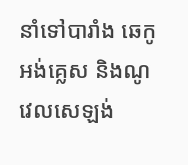នាំទៅបារាំង ឆេកូ អង់គ្លេស និងណូវេលសេឡង់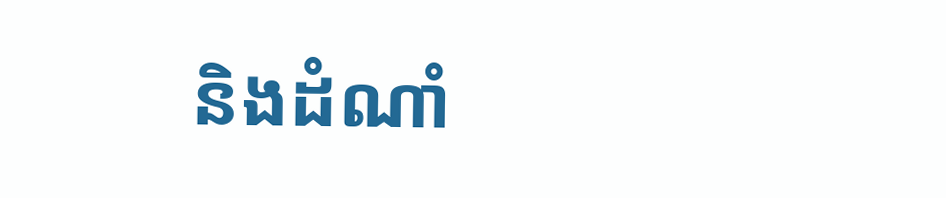និងដំណាំ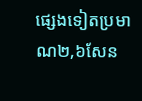ផ្សេងទៀតប្រមាណ២,៦សែន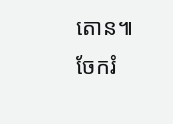តោន៕
ចែករំ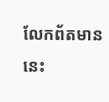លែកព័តមាននេះ